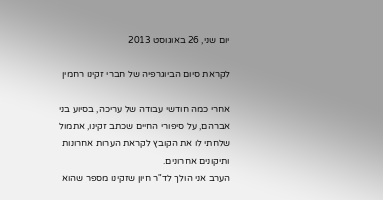יום שני, 26 באוגוסט 2013

לקראת סיום הביוגרפיה של חברי זקינו רחמין

אחרי כמה חודשי עבודה של עריכה, בסיוע בני אברהם, על סיפורי החיים שכתב זקינו, אתמול שלחתי לו את הקובץ לקראת הערות אחרונות ותיקונים אחרונים.
הערב אני הולך לד"ר חיון שזקינו מספר שהוא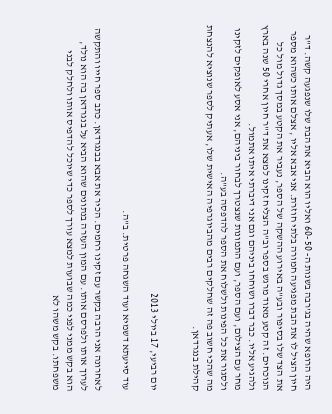היה הרופא שהיה בג'רבה בשנות ה- 50 -60 ואליו הוא הביא את הבת שלו שנפגעה קשה. ד"ר חיון הציל לו את הבת מפגיעה חמורה בלתי חוזרת. אני אבא אליו , אצלם אותו כשהוא מספר את הצד שלו בסיפור ובע"ה באירוע ההשקה של הספר, נעביר את הקטע במסך גדול מול כל הנוכחים. זה קטע מאוד מרגש בספר וב"ה הצליח זקינו למצא את ד"ר חיון אחרי 50 שנה בארץ ולהגיע אליו. כבר דברו ושוחחו ביניהם וגם אני דיברתי איתו אתמול.
מחר עם הצילום, ועם הספר, ועם התמונות שנצטרך לבחור ביניהם, אני אסע לאופקים לזקינו ולסגור את כל הפינות ולשלוח את הספר להדפסה בע"ה.
מה שהכי חשוב פה זה שחלקים רבים מהביוגרפיה האישית שלו, אעתיק לספר שנוציא להנצחת קהילת בנגרדאן.


יום רביעי, 17 ביולי 2013

עוד סייעתא דשמיא ועוד השגחה פרטית. ב"ה.

לאחרונה אני הרבה בקשר עם זקינו רחמים. הכיר את אבא בבנגרדאן. כתב ספר חייו והתקשה לערוך אותו ולפרסם אותו. עם המון העזרה בנתונים שהוא הביא על בנגרדאן בה הוא נולד, הוא בקש ממני לפני כמה שבועות למצא עורך לספר כדי שיוכל להדפיס אותו ולחלק לבני משפחתו. בקש משהו לא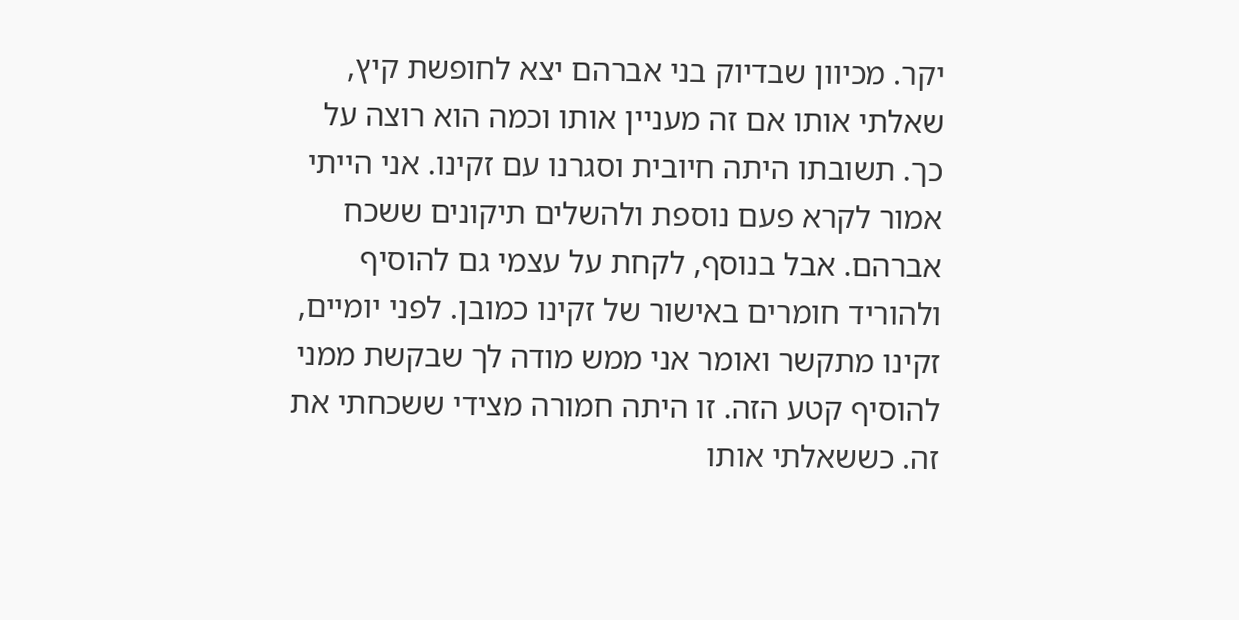יקר. מכיוון שבדיוק בני אברהם יצא לחופשת קיץ, שאלתי אותו אם זה מעניין אותו וכמה הוא רוצה על כך. תשובתו היתה חיובית וסגרנו עם זקינו. אני הייתי אמור לקרא פעם נוספת ולהשלים תיקונים ששכח אברהם. אבל בנוסף, לקחת על עצמי גם להוסיף ולהוריד חומרים באישור של זקינו כמובן. לפני יומיים, זקינו מתקשר ואומר אני ממש מודה לך שבקשת ממני להוסיף קטע הזה. זו היתה חמורה מצידי ששכחתי את זה. כששאלתי אותו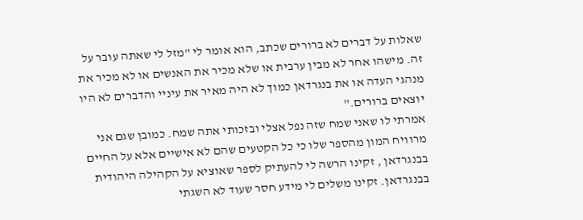שאלות על דברים לא ברורים שכתב, הוא אומר לי "מזל לי שאתה עובר על זה. מישהו אחר לא מבין ערבית או שלא מכיר את האנשים או לא מכיר את מנהגי העדה או את בנגרדאן כמוך לא היה מאיר את עיניי והדברים לא היו יוצאים ברורים."
אמרתי לו שאני שמח שזה נפל אצלי ובזכותי אתה שמח. כמובן שגם אני מרוויח המון מהספר שלו כי כל הקטעים שהם לא אישיים אלא על החיים בבנגרדאן , זקינו הרשה לי להעתיק לספר שאוציא על הקהילה היהודית בבנגרדאן. זקינו משלים לי מידע חסר שעוד לא השגתי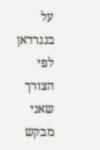על בנגרדאן לפי הצורך שאני מבקש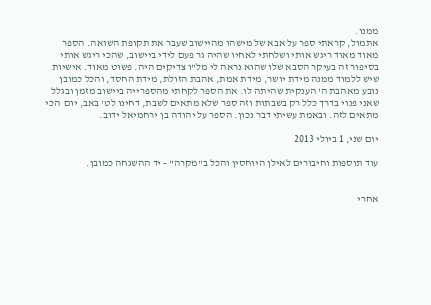ממנו.
אתמול, קראתי ספר על אבא של מישהו מהיישוב שעבר את תקופת השואה. הספר מאוד מאוד ריגש אותי ושלחתי לאחיו שהיה גר פעם לידי ביישוב, שהכי ריגש אותי בסיפור זה בעיקר הסבא שלו שהוא נראה לי מל"ו צדיקים היה. פשוט מאוד. אישיות שיש ללמוד ממנה מידת יושר, מידת אמת, אהבת הזולת, מידת החסד, והכל כמובן נובע מאהבת ה' הענקית שהיתה לו. את הספר לקחתי מהספרייה ביישוב מזמן ובגלל שאני פנוי בדרך כלל רק בשבתות וזה ספר שלא מתאים לשבת, דחינו לט' באב, יום  הכי מתאים לזה. ובאמת עשיתי דבר נכון. הספר על יהודה בן ירחמיאל ידוב.

יום שני, 1 ביולי 2013

עוד תוספות וחיבורים לאילן היוחסין והכל ב"מקרה" - יד ההשגחה כמובן.


אחרי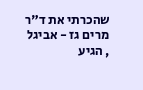שהכרתי את ד"ר מרים גז - אביגל , הגיע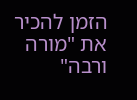הזמן להכיר את "מורה ורבה"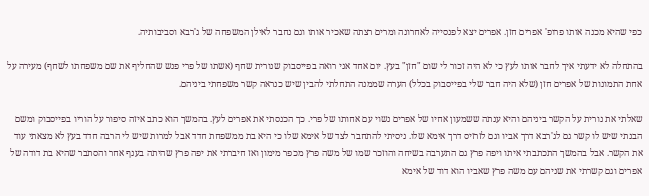כפי שהיא מכנה אותו פרופ' אפרים חזן. אפרים יצא לפנסייה לאחרונה ומרים רצתה שאכיר אותו וגם נחבר לאילן המשפחה של ג'רבא וסביבותיה.

בהתחלה לא ידעתי איך לחבר אותו לעץ כי לא היה זכור לי שום "חזן" בעץ. יום אחד אני רואה בפייסבוק שנורית שחף (אשתו של פרי פנש שהחליף את שם משפחתו לשחף) מעירה על אחת התמונות של אפרים חזן (שלא היה חבר שלי בפייסבוק בכלל) הערה שממנה התחלתי להבין שיש כנראה קשר משפחתי ביניהם.

שאלתי את נורית על הקשר ביניהם והיא ענתה ששמעון אחיו של אפרים נשוי עם אחותו של פרי. כך הכנסתי את אפרים לעץ. בהמשך הוא כתב איזה סיפור על הוריו בפייסבוק ומשם הבנתי שיש לו קשר גם לג'רבא דרך אביו וגם לזרזיס דרך אימא שלו. ניסיתי להתחבר לצד של אימא שלו כי היא בת ממשפחת חדד אבל למרות שיש לי הרבה חדד בעץ לא מצאתי עוד את הקשר. אבל בהמשך התכתבתי איתו ויפה פרץ גם התערבה בשיחה והוזכר שמו של משה פרץ מכפר מימון ואז חיברתי את יפה פרץ שהיתה בענף אחר והסתבר שהיא בת דודה של אפרים וגם קשרתי את שניהם עם משה פרץ שאביו הוא דוד של אימא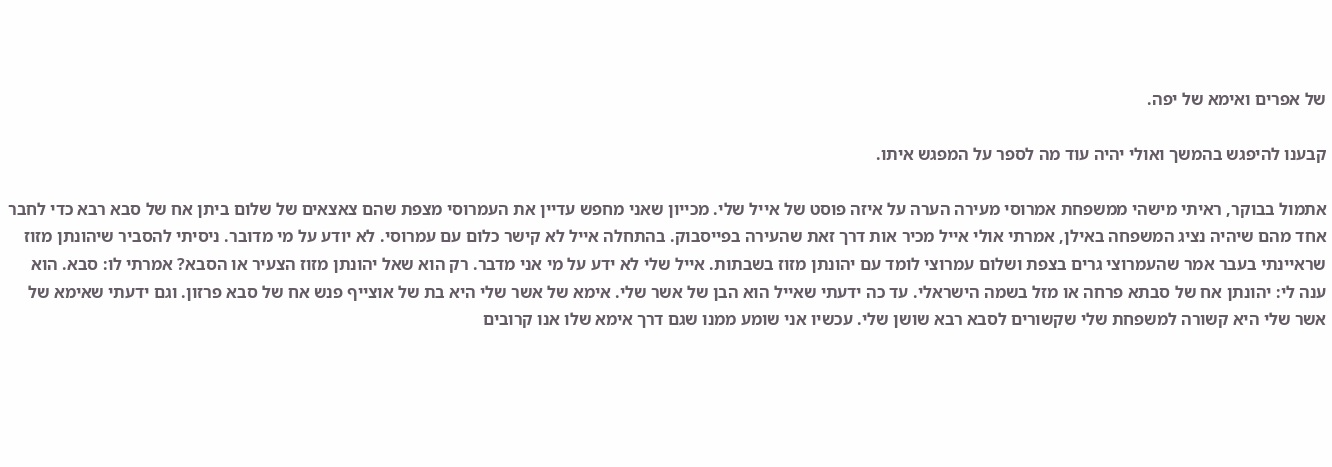של אפרים ואימא של יפה.

קבענו להיפגש בהמשך ואולי יהיה עוד מה לספר על המפגש איתו.

אתמול בבוקר, ראיתי מישהי ממשפחת אמרוסי מעירה הערה על איזה פוסט של אייל שלי. מכייון שאני מחפש עדיין את העמרוסי מצפת שהם צאצאים של שלום ביתן אח של סבא רבא כדי לחבר אחד מהם שיהיה נציג המשפחה באילן, אמרתי אולי אייל מכיר אות דרך זאת שהעירה בפייסבוק. בהתחלה אייל לא קישר כלום עם עמרוסי. לא יודע על מי מדובר. ניסיתי להסביר שיהונתן מזוז שראיינתי בעבר אמר שהעמרוצי גרים בצפת ושלום עמרוצי לומד עם יהונתן מזוז בשבתות. אייל שלי לא ידע על מי אני מדבר. רק הוא שאל יהונתן מזוז הצעיר או הסבא? אמרתי לו: סבא. הוא ענה לי: יהונתן אח של סבתא פרחה או מזל בשמה הישראלי. עד כה ידעתי שאייל הוא הבן של אשר שלי. אימא של אשר שלי היא בת של אוצייף פנש אח של סבא פרזון. וגם ידעתי שאימא של אשר שלי היא קשורה למשפחת שלי שקשורים לסבא רבא שושן שלי. עכשיו אני שומע ממנו שגם דרך אימא שלו אנו קרובים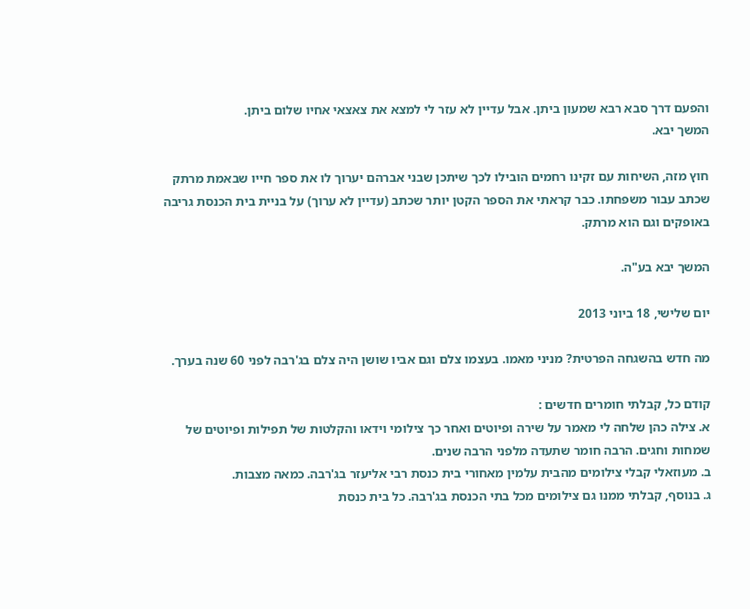והפעם דרך סבא רבא שמעון ביתן. אבל עדיין לא עזר לי למצא את צאצאי אחיו שלום ביתן.
המשך יבא.

חוץ מזה, השיחות עם זקינו רחמים הובילו לכך שיתכן שבני אברהם יערוך לו את ספר חייו שבאמת מרתק שכתב עבור משפחתו. כבר קראתי את הספר הקטן יותר שכתב (עדיין לא ערוך) על בניית בית הכנסת גריבה באופקים וגם הוא מרתק.

המשך יבא בע"ה.

יום שלישי, 18 ביוני 2013

מה חדש בהשגחה הפרטית? מניני מאמו. בעצמו צלם וגם אביו שושן היה צלם בג'רבה לפני 60 שנה בערך.

קודם כל, קבלתי חומרים חדשים :
א. צילה כהן שלחה לי מאמר על שירה ופיוטים ואחר כך צילומי וידאו והקלטות של תפילות ופיוטים של שמחות וחגים. הרבה חומר שתעדה מלפני הרבה שנים.
ב. מעוזאלי קבלי צילומים מהבית עלמין מאחורי בית כנסת רבי אליעזר בג'רבה. כמאה מצבות.
ג. בנוסף, קבלתי ממנו גם צילומים מכל בתי הכנסת בג'רבה. כל בית כנסת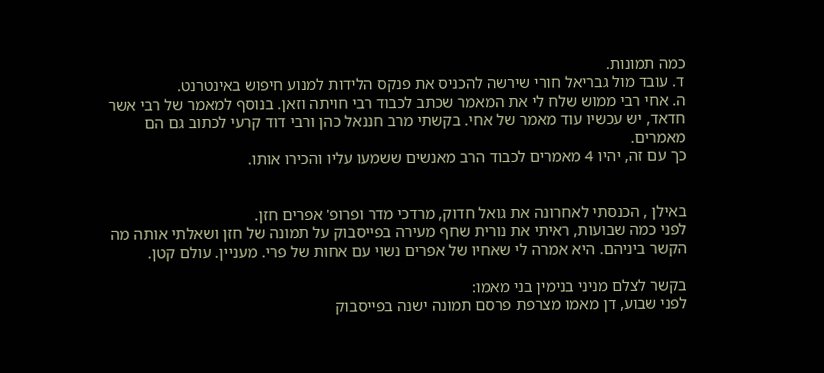כמה תמונות.
ד. עובד מול גבריאל חורי שירשה להכניס את פנקס הלידות למנוע חיפוש באינטרנט.
ה. אחי רבי ממוש שלח לי את המאמר שכתב לכבוד רבי חויתה וזאן. בנוסף למאמר של רבי אשר חדאד, יש עכשיו עוד מאמר של אחי. בקשתי מרב חננאל כהן ורבי דוד קרעי לכתוב גם הם מאמרים.
כך עם זה, יהיו 4 מאמרים לכבוד הרב מאנשים ששמעו עליו והכירו אותו.


באילן , הכנסתי לאחרונה את גואל חדוק, מרדכי מדר ופרופ' אפרים חזן.
לפני כמה שבועות, ראיתי את נורית שחף מעירה בפייסבוק על תמונה של חזן ושאלתי אותה מה הקשר ביניהם. היא אמרה לי שאחיו של אפרים נשוי עם אחות של פרי. מעניין. עולם קטן.

בקשר לצלם מניני בנימין בני מאמו:
לפני שבוע, דן מאמו מצרפת פרסם תמונה ישנה בפייסבוק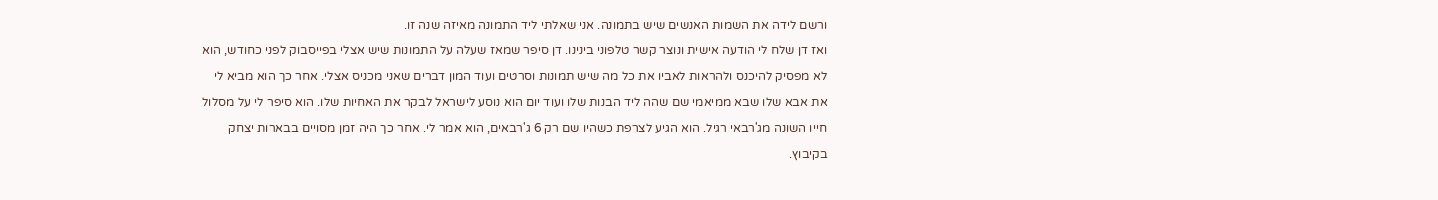ורשם לידה את השמות האנשים שיש בתמונה. אני שאלתי ליד התמונה מאיזה שנה זו.
ואז דן שלח לי הודעה אישית ונוצר קשר טלפוני בינינו. דן סיפר שמאז שעלה על התמונות שיש אצלי בפייסבוק לפני כחודש, הוא לא מפסיק להיכנס ולהראות לאביו את כל מה שיש תמונות וסרטים ועוד המון דברים שאני מכניס אצלי. אחר כך הוא מביא לי את אבא שלו שבא ממיאמי שם שהה ליד הבנות שלו ועוד יום הוא נוסע לישראל לבקר את האחיות שלו. הוא סיפר לי על מסלול חייו השונה מג'רבאי רגיל. הוא הגיע לצרפת כשהיו שם רק 6 ג'רבאים, הוא אמר לי. אחר כך היה זמן מסויים בבארות יצחק בקיבוץ.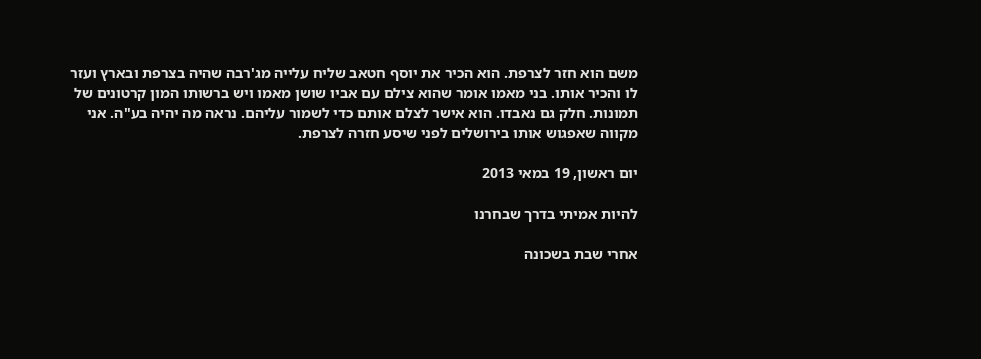משם הוא חזר לצרפת. הוא הכיר את יוסף חטאב שליח עלייה מג'רבה שהיה בצרפת ובארץ ועזר לו והכיר אותו. בני מאמו אומר שהוא צילם עם אביו שושן מאמו ויש ברשותו המון קרטונים של תמונות. חלק גם נאבדו. הוא אישר לצלם אותם כדי לשמור עליהם. נראה מה יהיה בע"ה. אני מקווה שאפגוש אותו בירושלים לפני שיסע חזרה לצרפת.

יום ראשון, 19 במאי 2013

להיות אמיתי בדרך שבחרנו

אחרי שבת בשכונה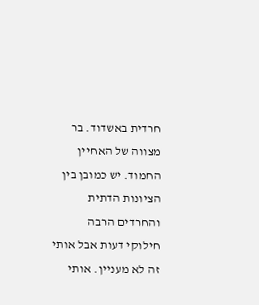חרדית באשדוד. בר מצווה של האחיין החמוד. יש כמובן בין הציונות הדתית והחרדים הרבה חילוקי דעות אבל אותי זה לא מעניין. אותי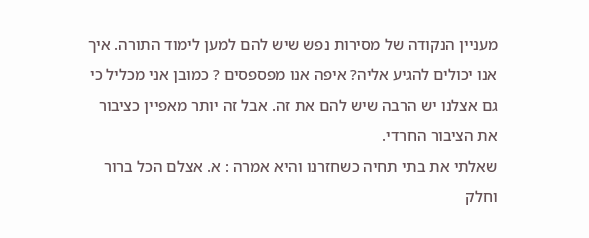מעניין הנקודה של מסירות נפש שיש להם למען לימוד התורה. איך אנו יכולים להגיע אליה? איפה אנו מפספסים ? כמובן אני מכליל כי גם אצלנו יש הרבה שיש להם את זה. אבל זה יותר מאפיין כציבור את הציבור החרדי.
שאלתי את בתי תחיה כשחזרנו והיא אמרה : א. אצלם הכל ברור וחלק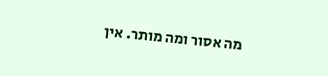מה אסור ומה מותר. אין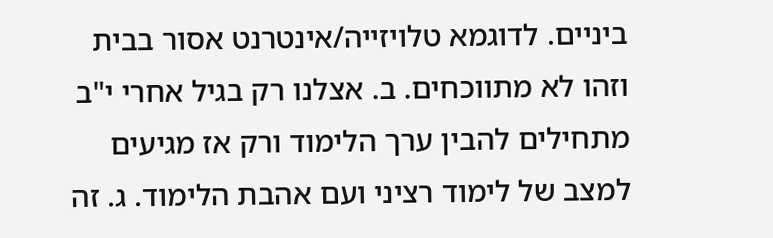ביניים. לדוגמא טלויזייה/אינטרנט אסור בבית וזהו לא מתווכחים. ב. אצלנו רק בגיל אחרי י"ב מתחילים להבין ערך הלימוד ורק אז מגיעים למצב של לימוד רציני ועם אהבת הלימוד. ג. זה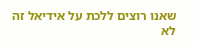שאנו רוצים ללכת על אידיאל זה לא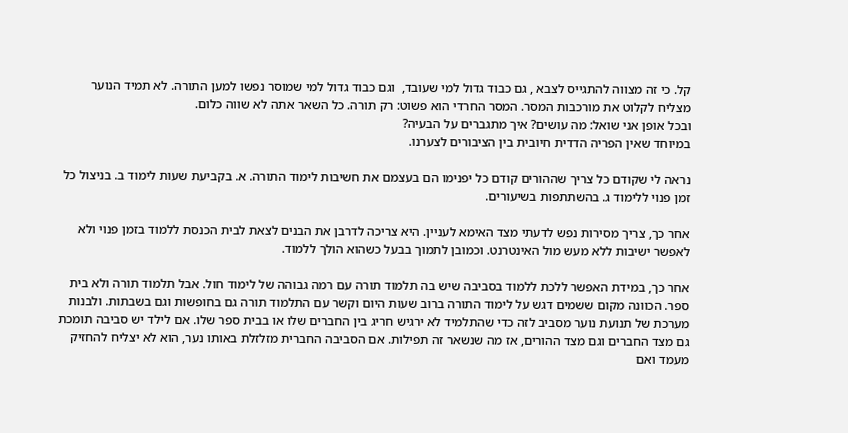קל. כי זה מצווה להתגייס לצבא , גם כבוד גדול למי שעובד,  וגם כבוד גדול למי שמוסר נפשו למען התורה. לא תמיד הנוער מצליח לקלוט את מורכבות המסר. המסר החרדי הוא פשוט: רק תורה. כל השאר אתה לא שווה כלום.
ובכל אופן אני שואל: מה עושים? איך מתגברים על הבעיה?
במיוחד שאין הפריה הדדית חיובית בין הציבורים לצערנו.

נראה לי שקודם כל צריך שההורים קודם כל יפנימו הם בעצמם את חשיבות לימוד התורה. א. בקביעת שעות לימוד ב. בניצול כל זמן פנוי ללימוד ג. בהשתתפות בשיעורים.

אחר כך, צריך מסירות נפש לדעתי מצד האימא לעניין. היא צריכה לדרבן את הבנים לצאת לבית הכנסת ללמוד בזמן פנוי ולא לאפשר ישיבות ללא מעש מול האינטרנט. וכמובן לתמוך בבעל כשהוא הולך ללמוד.

אחר כך, במידת האפשר ללכת ללמוד בסביבה שיש בה תלמוד תורה עם רמה גבוהה של לימוד חול. אבל תלמוד תורה ולא בית ספר. הכוונה מקום ששמים דגש על לימוד התורה ברוב שעות היום וקשר עם התלמוד תורה גם בחופשות וגם בשבתות. ולבנות מערכת של תנועת נוער מסביב לזה כדי שהתלמיד לא ירגיש חריג בין החברים שלו או בבית ספר שלו. אם לילד יש סביבה תומכת גם מצד החברים וגם מצד ההורים, אז מה שנשאר זה תפילות. אם הסביבה החברית מזלזלת באותו נער, הוא לא יצליח להחזיק מעמד ואם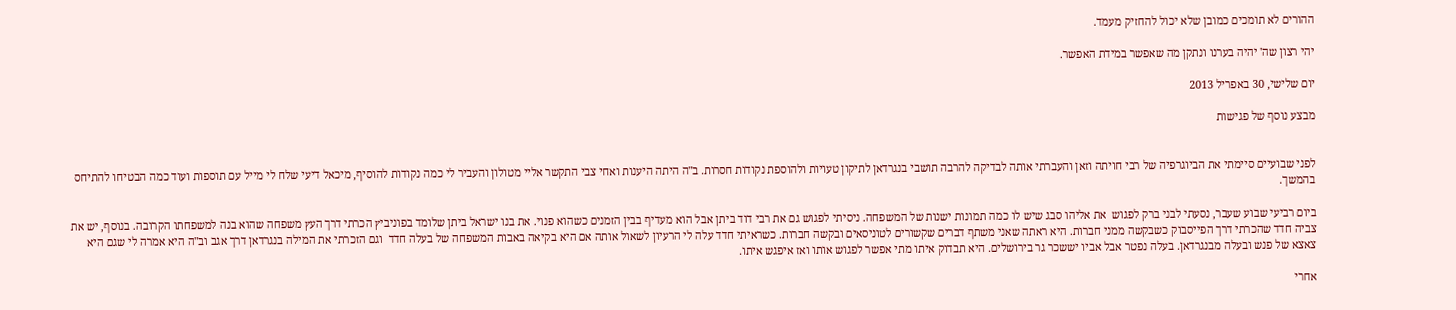ההורים לא תומכים כמובן שלא יכול להחזיק מעמד.

יהי רצון שה' יהיה בערנו ונתקן מה שאפשר במידת האפשר.

יום שלישי, 30 באפריל 2013

מבצע נוסף של פגישות


לפני שבועיים סיימתי את הביוגרפיה של רבי חויתה וזאן והעברתי אותה לבדיקה להרבה תושבי בנגרדאן לתיקון טעויות ולהוספת נקודות חסרות. ב"ה היתה היענות ואחי צבי התקשר אליי מטולון והעביר לי כמה נקודות להוסיף, מיכאל דיעי שלח לי מייל עם תוספות ועוד כמה הבטיחו להתיחס בהמשך.

ביום רביעי שבוע שעבר, נסעתי לבני ברק לפגוש  את אליהו סבג שיש לו כמה תמונות ישנות של המשפחה. ניסיתי לפגוש גם את רבי דוד ביתן אבל הוא מעדיף בבין הזמנים כשהוא פנוי. את בנו ישראל ביתן שלומד בפוניביץ הכרתי דרך העץ משפחה שהוא בנה למשפחתו הקרובה. בנוסף, יש את צביה חדד שהכרתי דרך הפייסבוק כשבקשה ממני חברות. היא ראתה שאני משתף דברים שקשורים לטוניסאים ובקשה חברות. כשראיתי חדד עלה לי הרעיון לשאול אותה אם היא בקיאה באבות המשפחה של בעלה חדד  וגם הזכרתי את המילה בנגרדאן דרך אגב וב"ה היא אמרה לי שגם היא צאצא של פנש ובעלה מבנגרדאן. בעלה נפטר אבל אביו יששכר גר בירושלים. היא תבדוק איתו מתי אפשר לפגוש אותו ואז איפגש איתו.

אחרי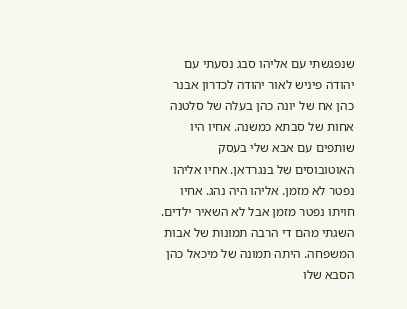שנפגשתי עם אליהו סבג נסעתי עם יהודה פיניש לאור יהודה לכדרון אבנר כהן אח של יונה כהן בעלה של סלטנה אחות של סבתא כמשנה. אחיו היו שותפים עם אבא שלי בעסק האוטובוסים של בנגרדאן. אחיו אליהו נפטר לא מזמן. אליהו היה נהג. אחיו חויתו נפטר מזמן אבל לא השאיר ילדים. השגתי מהם די הרבה תמונות של אבות המשפחה. היתה תמונה של מיכאל כהן הסבא שלו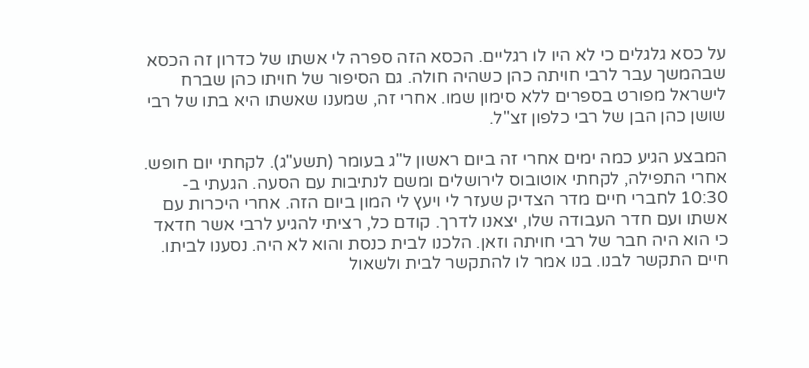על כסא גלגלים כי לא היו לו רגליים. הכסא הזה ספרה לי אשתו של כדרון זה הכסא שבהמשך עבר לרבי חויתה כהן כשהיה חולה. גם הסיפור של חויתו כהן שברח לישראל מפורט בספרים ללא סימון שמו. אחרי זה, שמענו שאשתו היא בתו של רבי שושן כהן הבן של רבי כלפון זצ"ל.

המבצע הגיע כמה ימים אחרי זה ביום ראשון ל"ג בעומר (תשע"ג). לקחתי יום חופש.
אחרי התפילה, לקחתי אוטובוס לירושלים ומשם לנתיבות עם הסעה. הגעתי ב- 10:30 לחברי חיים מדר הצדיק שעזר לי ויעץ לי המון ביום הזה. אחרי היכרות עם אשתו ועם חדר העבודה שלו, יצאנו לדרך. קודם כל, רציתי להגיע לרבי אשר חדאד כי הוא היה חבר של רבי חויתה וזאן. הלכנו לבית כנסת והוא לא היה. נסענו לביתו. חיים התקשר לבנו. בנו אמר לו להתקשר לבית ולשאול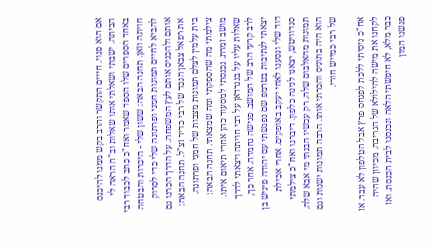אם הוא פנוי. חייים התקשר והרב בקש ממנו להיכנס הביתה. ישבתי ושאלתי אותו שאלות וב"ה הראה לי באחד הספרים שלו הספד שאמר ואח"כ כתב לכבוד רבי חויתה וזאן. תחנה הבאה: ששון שלי - היכרות והבטחה להביא לחיים תמונות חמני ופרתונה שלי כדי לסרוק אותם ולהכניס אותם לעץ המשפחה. על הדרך הכרנו גם את רפאל צבאן הנכד של רבי כדיר זצ"ל. תחנה הבאה: בית עלמין לצלם תמונות מצבות של חמני ופרתונה. צילמתי מה שהספקתי ומה שמצאתי. תחנה הבאה: מושב זמרת. נכנסתי למסעוד כהן אחרי תיאום איתו. שאלות עליו על בנגרדאן על רבי חויתה ויצאתי לדרך לרב קרעי הרב של המושב. פגישה נחמדה. אחר כך, יצאתי לנתיבות בטרמפ שם נפגשתי עם יהודה פיניש בן דוד שלי ונסענו לאחי יעקב באופקים. אחרי אכילת סנדוויטש, יצאנו לנינה כלפון. דיברנו ואח"כ צילמתי תמונות מהאלבום שלה. רק עכשיו הבנתי מי אבא שלה. הוא היה בתוניס והכרתי אותו. הרבה תמונות ישנות וגם של רבי כמייש חורי.

אח"כ ניסיתי ללכת לפנחס פרץ אבל הטלפון לא עבד. אז לקחנו את מישה להילולא של הגריבה. מכיוון שהיה כבר מלא, לא חיפשתי הלאה ונכנסנו לבית הכנסת. ואז פגשנו המון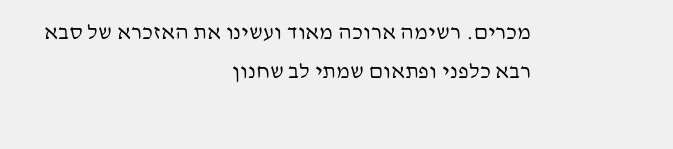מכרים. רשימה ארוכה מאוד ועשינו את האזכרא של סבא רבא כלפני ופתאום שמתי לב שחנון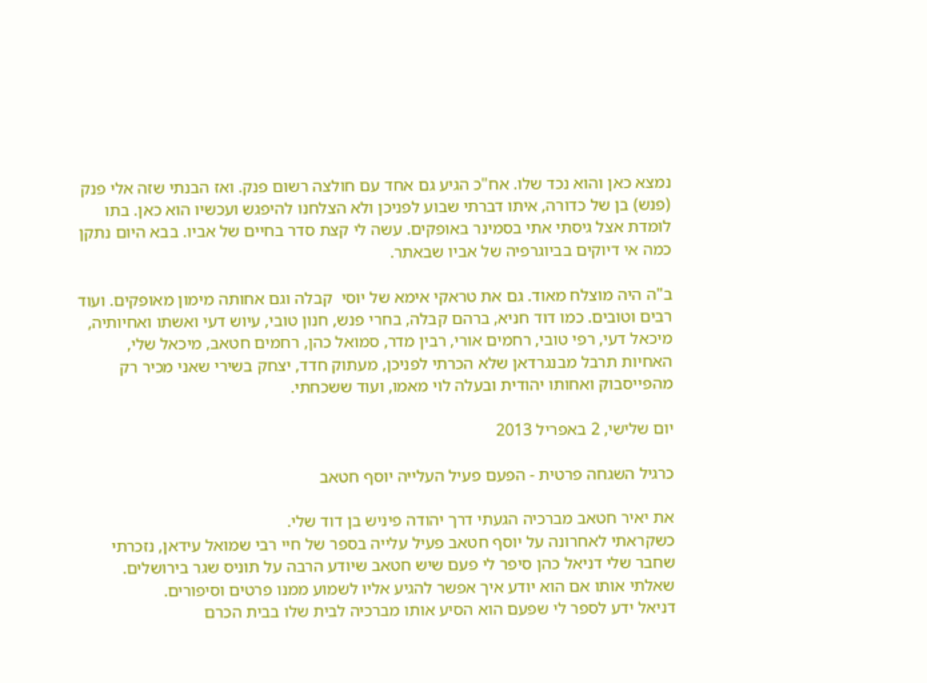נמצא כאן והוא נכד שלו. אח"כ הגיע גם אחד עם חולצה רשום פנק. ואז הבנתי שזה אלי פנק (פנש) בן של כדורה, איתו דברתי שבוע לפניכן ולא הצלחנו להיפגש ועכשיו הוא כאן. בתו לומדת אצל גיסתי אתי בסמינר באופקים. עשה לי קצת סדר בחיים של אביו. בבא היום נתקן כמה אי דיוקים בביוגרפיה של אביו שבאתר.

ב"ה היה מוצלח מאוד. גם את טראקי אימא של יוסי  קבלה וגם אחותה מימון מאופקים. ועוד רבים וטובים. כמו דוד חניא, ברהם קבלה, בחרי פנש, חנון טובי, עיוש דעי ואשתו ואחיותיה, מיכאל דעי, רפי טובי, רחמים אורי, רבין מדר, סמואל כהן, רחמים חטאב, מיכאל שלי, האחיות תרבל מבנגרדאן שלא הכרתי לפניכן, מעתוק חדד, יצחק בשירי שאני מכיר רק מהפייסבוק ואחותו יהודית ובעלה לוי מאמו, ועוד ששכחתי.

יום שלישי, 2 באפריל 2013

כרגיל השגחה פרטית - הפעם פעיל העלייה יוסף חטאב

את יאיר חטאב מברכיה הגעתי דרך יהודה פיניש בן דוד שלי.
כשקראתי לאחרונה על יוסף חטאב פעיל עלייה בספר של חיי רבי שמואל עידאן, נזכרתי
שחבר שלי דניאל כהן סיפר לי פעם שיש חטאב שיודע הרבה על תוניס שגר בירושלים.
שאלתי אותו אם הוא יודע איך אפשר להגיע אליו לשמוע ממנו פרטים וסיפורים.
דניאל ידע לספר לי שפעם הוא הסיע אותו מברכיה לבית שלו בבית הכרם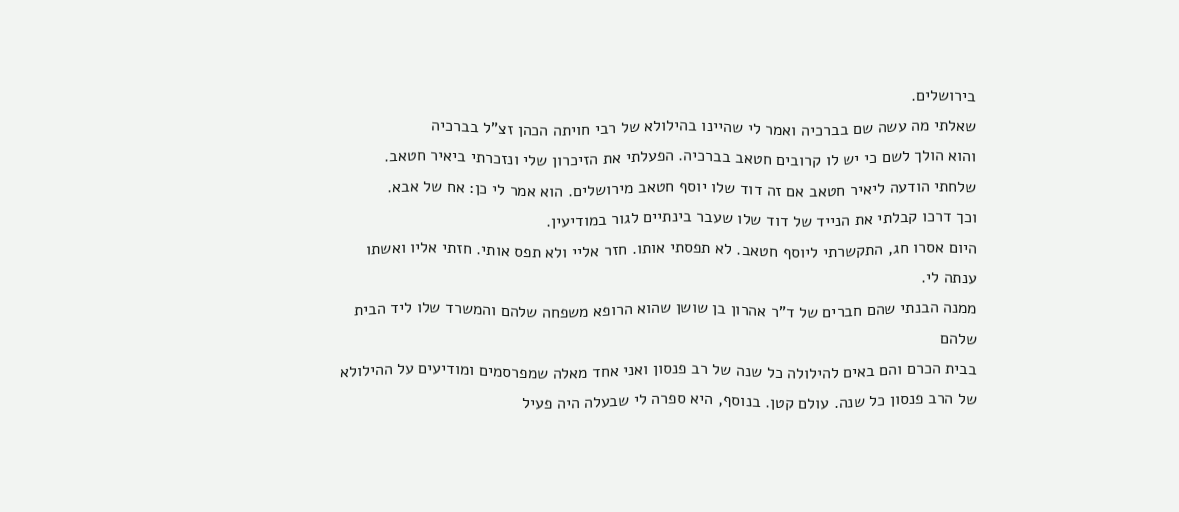בירושלים.
שאלתי מה עשה שם בברכיה ואמר לי שהיינו בהילולא של רבי חויתה הכהן זצ"ל בברכיה
והוא הולך לשם כי יש לו קרובים חטאב בברכיה. הפעלתי את הזיכרון שלי ונזכרתי ביאיר חטאב.
שלחתי הודעה ליאיר חטאב אם זה דוד שלו יוסף חטאב מירושלים. הוא אמר לי כן: אח של אבא.
וכך דרכו קבלתי את הנייד של דוד שלו שעבר בינתיים לגור במודיעין.
היום אסרו חג, התקשרתי ליוסף חטאב. לא תפסתי אותו. חזר אליי ולא תפס אותי. חזתי אליו ואשתו ענתה לי.
ממנה הבנתי שהם חברים של ד"ר אהרון בן שושן שהוא הרופא משפחה שלהם והמשרד שלו ליד הבית שלהם
בבית הכרם והם באים להילולה כל שנה של רב פנסון ואני אחד מאלה שמפרסמים ומודיעים על ההילולא של הרב פנסון כל שנה. עולם קטן. בנוסף, היא ספרה לי שבעלה היה פעיל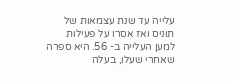עלייה עד שנת עצמאות של תוניס ואז אסרו על פעילות למען העלייה ב- 56. היא ספרה שאחרי שעלו, בעלה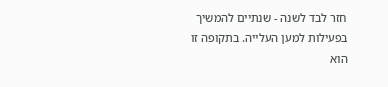חזר לבד לשנה - שנתיים להמשיך בפעילות למען העלייה. בתקופה זו הוא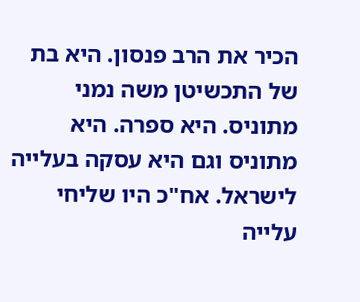הכיר את הרב פנסון. היא בת של התכשיטן משה נמני מתוניס. היא ספרה. היא מתוניס וגם היא עסקה בעלייה לישראל. אח"כ היו שליחי עלייה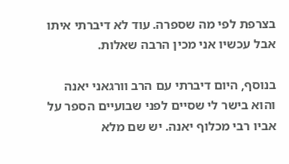בצרפת לפי מה שספרה. עוד לא דיברתי איתו אבל עכשיו אני מכין הרבה שאלות.

בנוסף, היום דיברתי עם הרב וורגאני יאנה והוא בישר לי שסיים לפני שבועיים הספר על אביו רבי מכלוף יאנה. יש שם מלא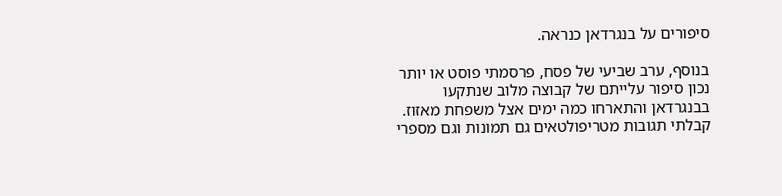סיפורים על בנגרדאן כנראה.

בנוסף, ערב שביעי של פסח, פרסמתי פוסט או יותר נכון סיפור עלייתם של קבוצה מלוב שנתקעו בבנגרדאן והתארחו כמה ימים אצל משפחת מאזוז. קבלתי תגובות מטריפולטאים גם תמונות וגם מספרי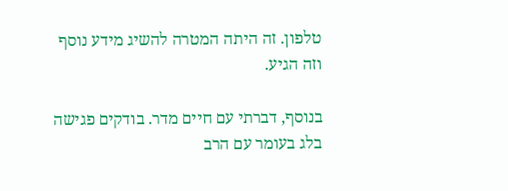טלפון. זה היתה המטרה להשיג מידע נוסף וזה הגיע.

בנוסף, דברתי עם חיים מדר. בודקים פגישה בלג בעומר עם הרב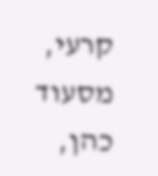קרעי, מסעוד כהן,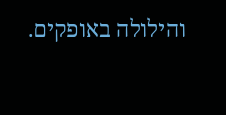והילולה באופקים.